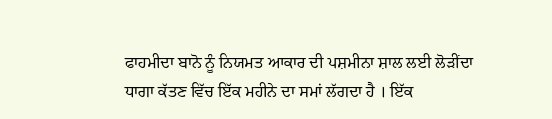ਫਾਹਮੀਦਾ ਬਾਨੋ ਨੂੰ ਨਿਯਮਤ ਆਕਾਰ ਦੀ ਪਸ਼ਮੀਨਾ ਸ਼ਾਲ ਲਈ ਲੋੜੀਂਦਾ ਧਾਗਾ ਕੱਤਣ ਵਿੱਚ ਇੱਕ ਮਹੀਨੇ ਦਾ ਸਮਾਂ ਲੱਗਦਾ ਹੈ । ਇੱਕ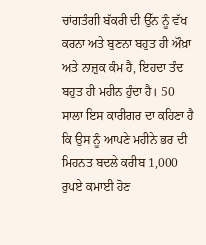ਚਾਂਗਤੰਗੀ ਬੱਕਰੀ ਦੀ ਉੱਨ ਨੂੰ ਵੱਖ ਕਰਨਾ ਅਤੇ ਬੁਣਨਾ ਬਹੁਤ ਹੀ ਔਖ਼ਾ ਅਤੇ ਨਾਜ਼ੁਕ ਕੰਮ ਹੈ, ਇਹਦਾ ਤੰਦ ਬਹੁਤ ਹੀ ਮਹੀਨ ਹੁੰਦਾ ਹੈ। 50 ਸਾਲਾ ਇਸ ਕਾਰੀਗਰ ਦਾ ਕਹਿਣਾ ਹੈ ਕਿ ਉਸ ਨੂੰ ਆਪਣੇ ਮਹੀਨੇ ਭਰ ਦੀ ਮਿਹਨਤ ਬਦਲੇ ਕਰੀਬ 1,000 ਰੁਪਏ ਕਮਾਈ ਹੋਣ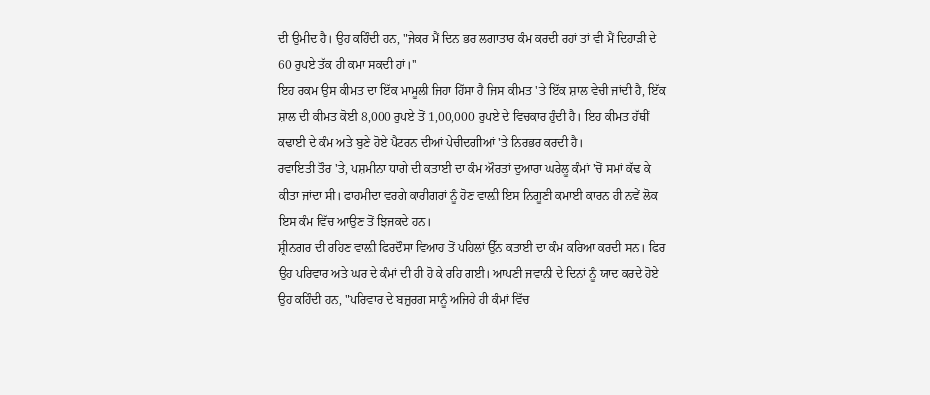ਦੀ ਉਮੀਦ ਹੈ। ਉਹ ਕਹਿੰਦੀ ਹਨ, "ਜੇਕਰ ਮੈਂ ਦਿਨ ਭਰ ਲਗਾਤਾਰ ਕੰਮ ਕਰਦੀ ਰਹਾਂ ਤਾਂ ਵੀ ਮੈਂ ਦਿਹਾੜੀ ਦੇ 60 ਰੁਪਏ ਤੱਕ ਹੀ ਕਮਾ ਸਕਦੀ ਹਾਂ।''
ਇਹ ਰਕਮ ਉਸ ਕੀਮਤ ਦਾ ਇੱਕ ਮਾਮੂਲੀ ਜਿਹਾ ਹਿੱਸਾ ਹੈ ਜਿਸ ਕੀਮਤ 'ਤੇ ਇੱਕ ਸ਼ਾਲ ਵੇਚੀ ਜਾਂਦੀ ਹੈ, ਇੱਕ ਸ਼ਾਲ ਦੀ ਕੀਮਤ ਕੋਈ 8,000 ਰੁਪਏ ਤੋਂ 1,00,000 ਰੁਪਏ ਦੇ ਵਿਚਕਾਰ ਹੁੰਦੀ ਹੈ। ਇਹ ਕੀਮਤ ਹੱਥੀਂ ਕਢਾਈ ਦੇ ਕੰਮ ਅਤੇ ਬੁਣੇ ਹੋਏ ਪੈਟਰਨ ਦੀਆਂ ਪੇਚੀਦਗੀਆਂ 'ਤੇ ਨਿਰਭਰ ਕਰਦੀ ਹੈ।
ਰਵਾਇਤੀ ਤੌਰ 'ਤੇ, ਪਸ਼ਮੀਨਾ ਧਾਗੇ ਦੀ ਕਤਾਈ ਦਾ ਕੰਮ ਔਰਤਾਂ ਦੁਆਰਾ ਘਰੇਲੂ ਕੰਮਾਂ 'ਚੋਂ ਸਮਾਂ ਕੱਢ ਕੇ ਕੀਤਾ ਜਾਂਦਾ ਸੀ। ਫਾਹਮੀਦਾ ਵਰਗੇ ਕਾਰੀਗਰਾਂ ਨੂੰ ਹੋਣ ਵਾਲ਼ੀ ਇਸ ਨਿਗੂਣੀ ਕਮਾਈ ਕਾਰਨ ਹੀ ਨਵੇਂ ਲੋਕ ਇਸ ਕੰਮ ਵਿੱਚ ਆਉਣ ਤੋਂ ਝਿਜਕਦੇ ਹਨ।
ਸ਼੍ਰੀਨਗਰ ਦੀ ਰਹਿਣ ਵਾਲ਼ੀ ਫਿਰਦੌਸਾ ਵਿਆਹ ਤੋਂ ਪਹਿਲਾਂ ਉੱਨ ਕਤਾਈ ਦਾ ਕੰਮ ਕਰਿਆ ਕਰਦੀ ਸਨ। ਫਿਰ ਉਹ ਪਰਿਵਾਰ ਅਤੇ ਘਰ ਦੇ ਕੰਮਾਂ ਦੀ ਹੀ ਹੋ ਕੇ ਰਹਿ ਗਈ। ਆਪਣੀ ਜਵਾਨੀ ਦੇ ਦਿਨਾਂ ਨੂੰ ਯਾਦ ਕਰਦੇ ਹੋਏ ਉਹ ਕਹਿੰਦੀ ਹਨ, "ਪਰਿਵਾਰ ਦੇ ਬਜ਼ੁਰਗ ਸਾਨੂੰ ਅਜਿਹੇ ਹੀ ਕੰਮਾਂ ਵਿੱਚ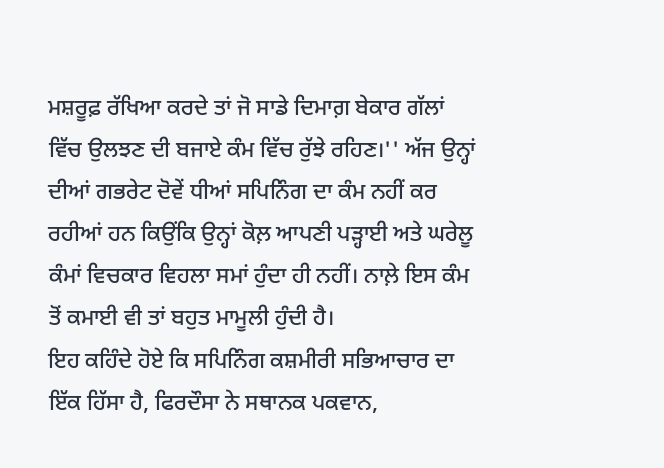ਮਸ਼ਰੂਫ਼ ਰੱਖਿਆ ਕਰਦੇ ਤਾਂ ਜੋ ਸਾਡੇ ਦਿਮਾਗ਼ ਬੇਕਾਰ ਗੱਲਾਂ ਵਿੱਚ ਉਲਝਣ ਦੀ ਬਜਾਏ ਕੰਮ ਵਿੱਚ ਰੁੱਝੇ ਰਹਿਣ।'' ਅੱਜ ਉਨ੍ਹਾਂ ਦੀਆਂ ਗਭਰੇਟ ਦੋਵੇਂ ਧੀਆਂ ਸਪਿਨਿੰਗ ਦਾ ਕੰਮ ਨਹੀਂ ਕਰ ਰਹੀਆਂ ਹਨ ਕਿਉਂਕਿ ਉਨ੍ਹਾਂ ਕੋਲ਼ ਆਪਣੀ ਪੜ੍ਹਾਈ ਅਤੇ ਘਰੇਲੂ ਕੰਮਾਂ ਵਿਚਕਾਰ ਵਿਹਲਾ ਸਮਾਂ ਹੁੰਦਾ ਹੀ ਨਹੀਂ। ਨਾਲ਼ੇ ਇਸ ਕੰਮ ਤੋਂ ਕਮਾਈ ਵੀ ਤਾਂ ਬਹੁਤ ਮਾਮੂਲੀ ਹੁੰਦੀ ਹੈ।
ਇਹ ਕਹਿੰਦੇ ਹੋਏ ਕਿ ਸਪਿਨਿੰਗ ਕਸ਼ਮੀਰੀ ਸਭਿਆਚਾਰ ਦਾ ਇੱਕ ਹਿੱਸਾ ਹੈ, ਫਿਰਦੌਸਾ ਨੇ ਸਥਾਨਕ ਪਕਵਾਨ,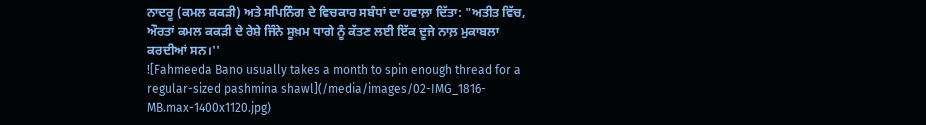ਨਾਦਰੂ (ਕਮਲ ਕਕੜੀ) ਅਤੇ ਸਪਿਨਿੰਗ ਦੇ ਵਿਚਕਾਰ ਸਬੰਧਾਂ ਦਾ ਹਵਾਲ਼ਾ ਦਿੱਤਾ: "ਅਤੀਤ ਵਿੱਚ, ਔਰਤਾਂ ਕਮਲ ਕਕੜੀ ਦੇ ਰੇਸ਼ੇ ਜਿੰਨੇ ਸੂਖ਼ਮ ਧਾਗੇ ਨੂੰ ਕੱਤਣ ਲਈ ਇੱਕ ਦੂਜੇ ਨਾਲ਼ ਮੁਕਾਬਲਾ ਕਰਦੀਆਂ ਸਨ।''
![Fahmeeda Bano usually takes a month to spin enough thread for a regular-sized pashmina shawl](/media/images/02-IMG_1816-MB.max-1400x1120.jpg)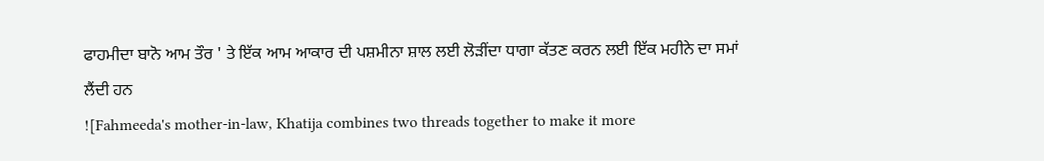ਫਾਹਮੀਦਾ ਬਾਨੋ ਆਮ ਤੌਰ ' ਤੇ ਇੱਕ ਆਮ ਆਕਾਰ ਦੀ ਪਸ਼ਮੀਨਾ ਸ਼ਾਲ ਲਈ ਲੋੜੀਂਦਾ ਧਾਗਾ ਕੱਤਣ ਕਰਨ ਲਈ ਇੱਕ ਮਹੀਨੇ ਦਾ ਸਮਾਂ ਲੈਂਦੀ ਹਨ
![Fahmeeda's mother-in-law, Khatija combines two threads together to make it more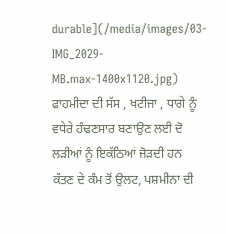durable](/media/images/03-IMG_2029-MB.max-1400x1120.jpg)
ਫਾਹਮੀਦਾ ਦੀ ਸੱਸ , ਖਟੀਜਾ , ਧਾਗੇ ਨੂੰ ਵਧੇਰੇ ਹੰਢਣਸਾਰ ਬਣਾਉਣ ਲਈ ਦੋ ਲੜੀਆਂ ਨੂੰ ਇਕੱਠਿਆਂ ਜੋੜਦੀ ਹਨ
ਕੱਤਣ ਦੇ ਕੰਮ ਤੋਂ ਉਲਟ, ਪਸ਼ਮੀਨਾ ਦੀ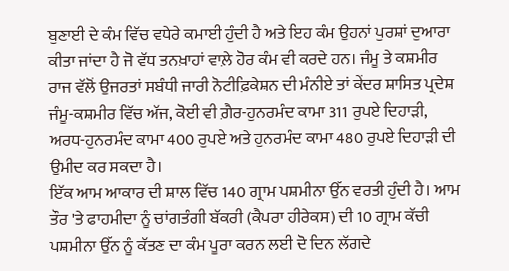ਬੁਣਾਈ ਦੇ ਕੰਮ ਵਿੱਚ ਵਧੇਰੇ ਕਮਾਈ ਹੁੰਦੀ ਹੈ ਅਤੇ ਇਹ ਕੰਮ ਉਹਨਾਂ ਪੁਰਸ਼ਾਂ ਦੁਆਰਾ ਕੀਤਾ ਜਾਂਦਾ ਹੈ ਜੋ ਵੱਧ ਤਨਖ਼ਾਹਾਂ ਵਾਲ਼ੇ ਹੋਰ ਕੰਮ ਵੀ ਕਰਦੇ ਹਨ। ਜੰਮੂ ਤੇ ਕਸ਼ਮੀਰ ਰਾਜ ਵੱਲੋਂ ਉਜਰਤਾਂ ਸਬੰਧੀ ਜਾਰੀ ਨੋਟੀਫ਼ਿਕੇਸ਼ਨ ਦੀ ਮੰਨੀਏ ਤਾਂ ਕੇਂਦਰ ਸ਼ਾਸਿਤ ਪ੍ਰਦੇਸ਼ ਜੰਮੂ-ਕਸ਼ਮੀਰ ਵਿੱਚ ਅੱਜ, ਕੋਈ ਵੀ ਗ਼ੈਰ-ਹੁਨਰਮੰਦ ਕਾਮਾ 311 ਰੁਪਏ ਦਿਹਾੜੀ, ਅਰਧ-ਹੁਨਰਮੰਦ ਕਾਮਾ 400 ਰੁਪਏ ਅਤੇ ਹੁਨਰਮੰਦ ਕਾਮਾ 480 ਰੁਪਏ ਦਿਹਾੜੀ ਦੀ ਉਮੀਦ ਕਰ ਸਕਦਾ ਹੈ।
ਇੱਕ ਆਮ ਆਕਾਰ ਦੀ ਸ਼ਾਲ ਵਿੱਚ 140 ਗ੍ਰਾਮ ਪਸ਼ਮੀਨਾ ਉੱਨ ਵਰਤੀ ਹੁੰਦੀ ਹੈ। ਆਮ ਤੌਰ 'ਤੇ ਫਾਹਮੀਦਾ ਨੂੰ ਚਾਂਗਤੰਗੀ ਬੱਕਰੀ (ਕੈਪਰਾ ਹੀਰੇਕਸ) ਦੀ 10 ਗ੍ਰਾਮ ਕੱਚੀ ਪਸ਼ਮੀਨਾ ਉੱਨ ਨੂੰ ਕੱਤਣ ਦਾ ਕੰਮ ਪੂਰਾ ਕਰਨ ਲਈ ਦੋ ਦਿਨ ਲੱਗਦੇ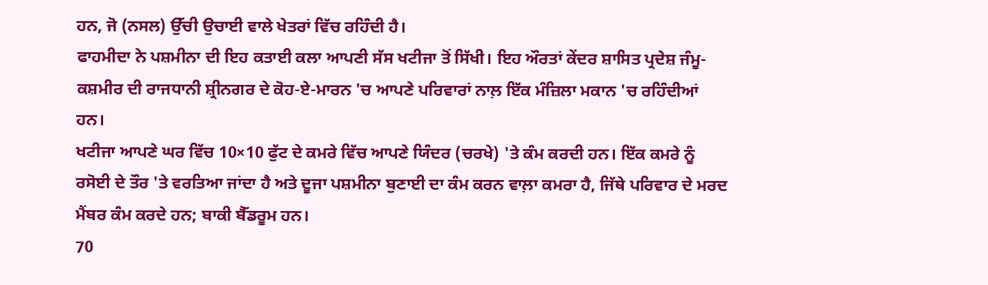ਹਨ, ਜੋ (ਨਸਲ) ਉੱਚੀ ਉਚਾਈ ਵਾਲੇ ਖੇਤਰਾਂ ਵਿੱਚ ਰਹਿੰਦੀ ਹੈ।
ਫਾਹਮੀਦਾ ਨੇ ਪਸ਼ਮੀਨਾ ਦੀ ਇਹ ਕਤਾਈ ਕਲਾ ਆਪਣੀ ਸੱਸ ਖਟੀਜਾ ਤੋਂ ਸਿੱਖੀ। ਇਹ ਔਰਤਾਂ ਕੇਂਦਰ ਸ਼ਾਸਿਤ ਪ੍ਰਦੇਸ਼ ਜੰਮੂ-ਕਸ਼ਮੀਰ ਦੀ ਰਾਜਧਾਨੀ ਸ਼੍ਰੀਨਗਰ ਦੇ ਕੋਹ-ਏ-ਮਾਰਨ 'ਚ ਆਪਣੇ ਪਰਿਵਾਰਾਂ ਨਾਲ਼ ਇੱਕ ਮੰਜ਼ਿਲਾ ਮਕਾਨ 'ਚ ਰਹਿੰਦੀਆਂ ਹਨ।
ਖਟੀਜਾ ਆਪਣੇ ਘਰ ਵਿੱਚ 10×10 ਫੁੱਟ ਦੇ ਕਮਰੇ ਵਿੱਚ ਆਪਣੇ ਯਿੰਦਰ (ਚਰਖੇ) 'ਤੇ ਕੰਮ ਕਰਦੀ ਹਨ। ਇੱਕ ਕਮਰੇ ਨੂੰ ਰਸੋਈ ਦੇ ਤੌਰ 'ਤੇ ਵਰਤਿਆ ਜਾਂਦਾ ਹੈ ਅਤੇ ਦੂਜਾ ਪਸ਼ਮੀਨਾ ਬੁਣਾਈ ਦਾ ਕੰਮ ਕਰਨ ਵਾਲ਼ਾ ਕਮਰਾ ਹੈ, ਜਿੱਥੇ ਪਰਿਵਾਰ ਦੇ ਮਰਦ ਮੈਂਬਰ ਕੰਮ ਕਰਦੇ ਹਨ; ਬਾਕੀ ਬੈੱਡਰੂਮ ਹਨ।
70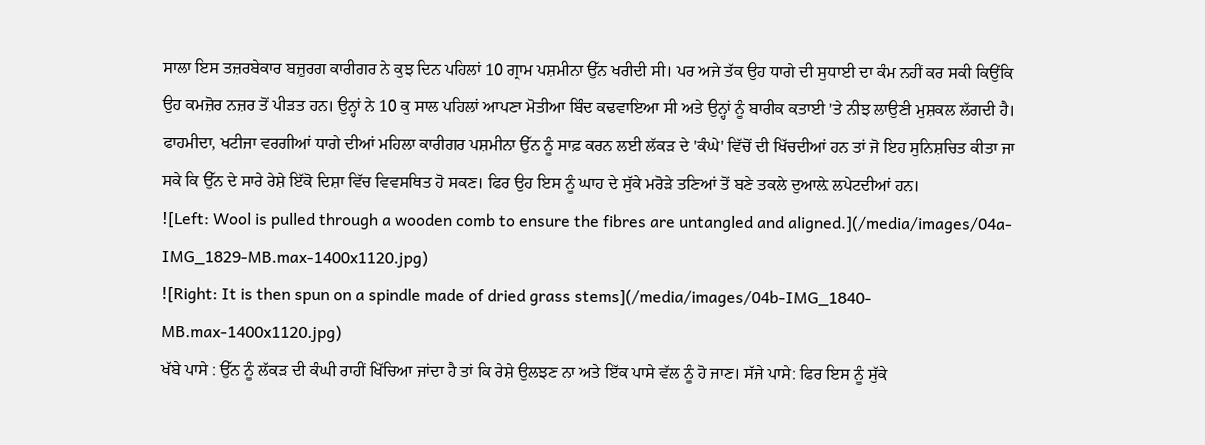ਸਾਲਾ ਇਸ ਤਜ਼ਰਬੇਕਾਰ ਬਜ਼ੁਰਗ ਕਾਰੀਗਰ ਨੇ ਕੁਝ ਦਿਨ ਪਹਿਲਾਂ 10 ਗ੍ਰਾਮ ਪਸ਼ਮੀਨਾ ਉੱਨ ਖਰੀਦੀ ਸੀ। ਪਰ ਅਜੇ ਤੱਕ ਉਹ ਧਾਗੇ ਦੀ ਸੁਧਾਈ ਦਾ ਕੰਮ ਨਹੀਂ ਕਰ ਸਕੀ ਕਿਉਂਕਿ ਉਹ ਕਮਜ਼ੋਰ ਨਜ਼ਰ ਤੋਂ ਪੀੜਤ ਹਨ। ਉਨ੍ਹਾਂ ਨੇ 10 ਕੁ ਸਾਲ ਪਹਿਲਾਂ ਆਪਣਾ ਮੋਤੀਆ ਬਿੰਦ ਕਢਵਾਇਆ ਸੀ ਅਤੇ ਉਨ੍ਹਾਂ ਨੂੰ ਬਾਰੀਕ ਕਤਾਈ 'ਤੇ ਨੀਝ ਲਾਉਣੀ ਮੁਸ਼ਕਲ ਲੱਗਦੀ ਹੈ।
ਫਾਹਮੀਦਾ, ਖਟੀਜਾ ਵਰਗੀਆਂ ਧਾਗੇ ਦੀਆਂ ਮਹਿਲਾ ਕਾਰੀਗਰ ਪਸ਼ਮੀਨਾ ਉੱਨ ਨੂੰ ਸਾਫ਼ ਕਰਨ ਲਈ ਲੱਕੜ ਦੇ 'ਕੰਘੇ' ਵਿੱਚੋਂ ਦੀ ਖਿੱਚਦੀਆਂ ਹਨ ਤਾਂ ਜੋ ਇਹ ਸੁਨਿਸ਼ਚਿਤ ਕੀਤਾ ਜਾ ਸਕੇ ਕਿ ਉੱਨ ਦੇ ਸਾਰੇ ਰੇਸ਼ੇ ਇੱਕੋ ਦਿਸ਼ਾ ਵਿੱਚ ਵਿਵਸਥਿਤ ਹੋ ਸਕਣ। ਫਿਰ ਉਹ ਇਸ ਨੂੰ ਘਾਹ ਦੇ ਸੁੱਕੇ ਮਰੋੜੇ ਤਣਿਆਂ ਤੋਂ ਬਣੇ ਤਕਲੇ ਦੁਆਲ਼ੇ ਲਪੇਟਦੀਆਂ ਹਨ।
![Left: Wool is pulled through a wooden comb to ensure the fibres are untangled and aligned.](/media/images/04a-IMG_1829-MB.max-1400x1120.jpg)
![Right: It is then spun on a spindle made of dried grass stems](/media/images/04b-IMG_1840-MB.max-1400x1120.jpg)
ਖੱਬੇ ਪਾਸੇ : ਉੱਨ ਨੂੰ ਲੱਕੜ ਦੀ ਕੰਘੀ ਰਾਹੀਂ ਖਿੱਚਿਆ ਜਾਂਦਾ ਹੈ ਤਾਂ ਕਿ ਰੇਸ਼ੇ ਉਲਝਣ ਨਾ ਅਤੇ ਇੱਕ ਪਾਸੇ ਵੱਲ ਨੂੰ ਹੋ ਜਾਣ। ਸੱਜੇ ਪਾਸੇ: ਫਿਰ ਇਸ ਨੂੰ ਸੁੱਕੇ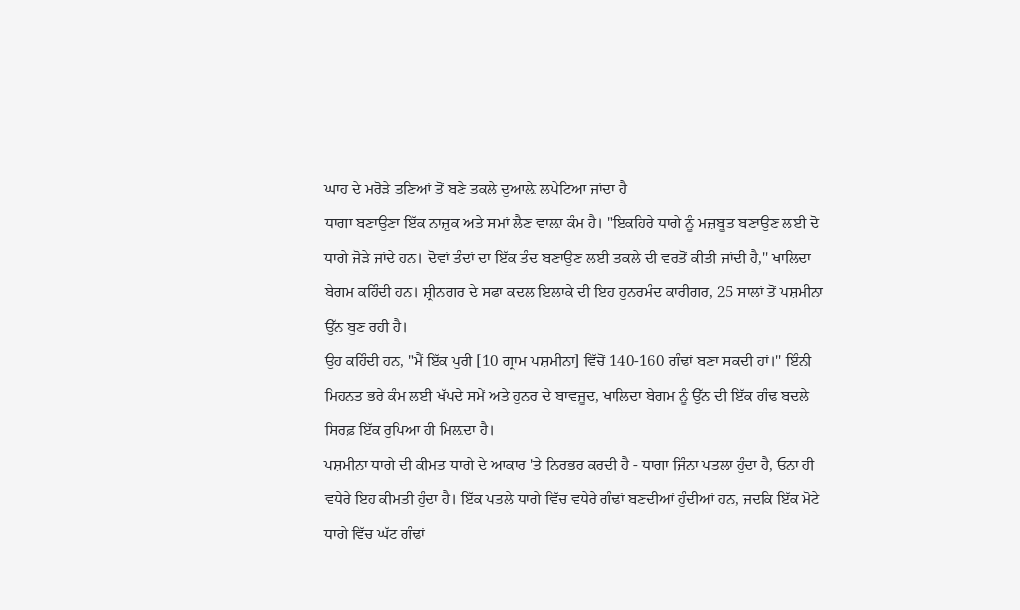ਘਾਹ ਦੇ ਮਰੋੜੇ ਤਣਿਆਂ ਤੋਂ ਬਣੇ ਤਕਲੇ ਦੁਆਲ਼ੇ ਲਪੇਟਿਆ ਜਾਂਦਾ ਹੈ
ਧਾਗਾ ਬਣਾਉਣਾ ਇੱਕ ਨਾਜ਼ੁਕ ਅਤੇ ਸਮਾਂ ਲੈਣ ਵਾਲ਼ਾ ਕੰਮ ਹੈ। "ਇਕਹਿਰੇ ਧਾਗੇ ਨੂੰ ਮਜ਼ਬੂਤ ਬਣਾਉਣ ਲਈ ਦੋ ਧਾਗੇ ਜੋੜੇ ਜਾਂਦੇ ਹਨ। ਦੋਵਾਂ ਤੰਦਾਂ ਦਾ ਇੱਕ ਤੰਦ ਬਣਾਉਣ ਲਈ ਤਕਲੇ ਦੀ ਵਰਤੋਂ ਕੀਤੀ ਜਾਂਦੀ ਹੈ,'' ਖਾਲਿਦਾ ਬੇਗਮ ਕਹਿੰਦੀ ਹਨ। ਸ਼੍ਰੀਨਗਰ ਦੇ ਸਫਾ ਕਦਲ ਇਲਾਕੇ ਦੀ ਇਹ ਹੁਨਰਮੰਦ ਕਾਰੀਗਰ, 25 ਸਾਲਾਂ ਤੋਂ ਪਸ਼ਮੀਨਾ ਉੱਨ ਬੁਣ ਰਹੀ ਹੈ।
ਉਹ ਕਹਿੰਦੀ ਹਨ, "ਮੈਂ ਇੱਕ ਪੁਰੀ [10 ਗ੍ਰਾਮ ਪਸ਼ਮੀਨਾ] ਵਿੱਚੋਂ 140-160 ਗੰਢਾਂ ਬਣਾ ਸਕਦੀ ਹਾਂ।'' ਇੰਨੀ ਮਿਹਨਤ ਭਰੇ ਕੰਮ ਲਈ ਖੱਪਦੇ ਸਮੇਂ ਅਤੇ ਹੁਨਰ ਦੇ ਬਾਵਜੂਦ, ਖਾਲਿਦਾ ਬੇਗਮ ਨੂੰ ਉੱਨ ਦੀ ਇੱਕ ਗੰਢ ਬਦਲੇ ਸਿਰਫ਼ ਇੱਕ ਰੁਪਿਆ ਹੀ ਮਿਲ਼ਦਾ ਹੈ।
ਪਸ਼ਮੀਨਾ ਧਾਗੇ ਦੀ ਕੀਮਤ ਧਾਗੇ ਦੇ ਆਕਾਰ 'ਤੇ ਨਿਰਭਰ ਕਰਦੀ ਹੈ - ਧਾਗਾ ਜਿੰਨਾ ਪਤਲਾ ਹੁੰਦਾ ਹੈ, ਓਨਾ ਹੀ ਵਧੇਰੇ ਇਹ ਕੀਮਤੀ ਹੁੰਦਾ ਹੈ। ਇੱਕ ਪਤਲੇ ਧਾਗੇ ਵਿੱਚ ਵਧੇਰੇ ਗੰਢਾਂ ਬਣਦੀਆਂ ਹੁੰਦੀਆਂ ਹਨ, ਜਦਕਿ ਇੱਕ ਮੋਟੇ ਧਾਗੇ ਵਿੱਚ ਘੱਟ ਗੰਢਾਂ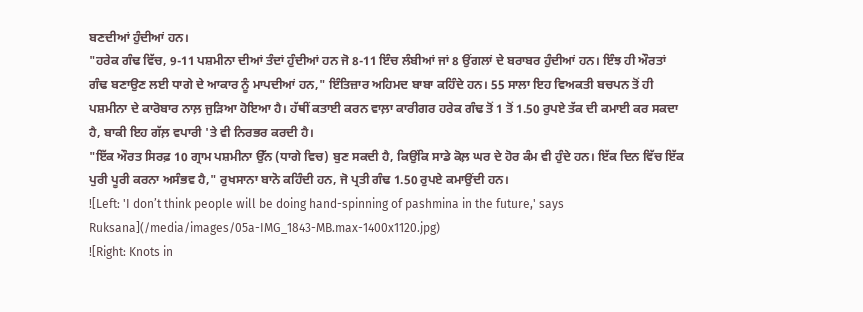ਬਣਦੀਆਂ ਹੁੰਦੀਆਂ ਹਨ।
"ਹਰੇਕ ਗੰਢ ਵਿੱਚ, 9-11 ਪਸ਼ਮੀਨਾ ਦੀਆਂ ਤੰਦਾਂ ਹੁੰਦੀਆਂ ਹਨ ਜੋ 8-11 ਇੰਚ ਲੰਬੀਆਂ ਜਾਂ 8 ਉਂਗਲਾਂ ਦੇ ਬਰਾਬਰ ਹੁੰਦੀਆਂ ਹਨ। ਇੰਝ ਹੀ ਔਰਤਾਂ ਗੰਢ ਬਣਾਉਣ ਲਈ ਧਾਗੇ ਦੇ ਆਕਾਰ ਨੂੰ ਮਾਪਦੀਆਂ ਹਨ," ਇੰਤਿਜ਼ਾਰ ਅਹਿਮਦ ਬਾਬਾ ਕਹਿੰਦੇ ਹਨ। 55 ਸਾਲਾ ਇਹ ਵਿਅਕਤੀ ਬਚਪਨ ਤੋਂ ਹੀ ਪਸ਼ਮੀਨਾ ਦੇ ਕਾਰੋਬਾਰ ਨਾਲ਼ ਜੁੜਿਆ ਹੋਇਆ ਹੈ। ਹੱਥੀਂ ਕਤਾਈ ਕਰਨ ਵਾਲ਼ਾ ਕਾਰੀਗਰ ਹਰੇਕ ਗੰਢ ਤੋਂ 1 ਤੋਂ 1.50 ਰੁਪਏ ਤੱਕ ਦੀ ਕਮਾਈ ਕਰ ਸਕਦਾ ਹੈ, ਬਾਕੀ ਇਹ ਗੱਲ਼ ਵਪਾਰੀ 'ਤੇ ਵੀ ਨਿਰਭਰ ਕਰਦੀ ਹੈ।
"ਇੱਕ ਔਰਤ ਸਿਰਫ਼ 10 ਗ੍ਰਾਮ ਪਸ਼ਮੀਨਾ ਉੱਨ (ਧਾਗੇ ਵਿਚ) ਬੁਣ ਸਕਦੀ ਹੈ, ਕਿਉਂਕਿ ਸਾਡੇ ਕੋਲ਼ ਘਰ ਦੇ ਹੋਰ ਕੰਮ ਵੀ ਹੁੰਦੇ ਹਨ। ਇੱਕ ਦਿਨ ਵਿੱਚ ਇੱਕ ਪੁਰੀ ਪੂਰੀ ਕਰਨਾ ਅਸੰਭਵ ਹੈ," ਰੁਖਸਾਨਾ ਬਾਨੋ ਕਹਿੰਦੀ ਹਨ, ਜੋ ਪ੍ਰਤੀ ਗੰਢ 1.50 ਰੁਪਏ ਕਮਾਉਂਦੀ ਹਨ।
![Left: 'I don’t think people will be doing hand-spinning of pashmina in the future,' says Ruksana](/media/images/05a-IMG_1843-MB.max-1400x1120.jpg)
![Right: Knots in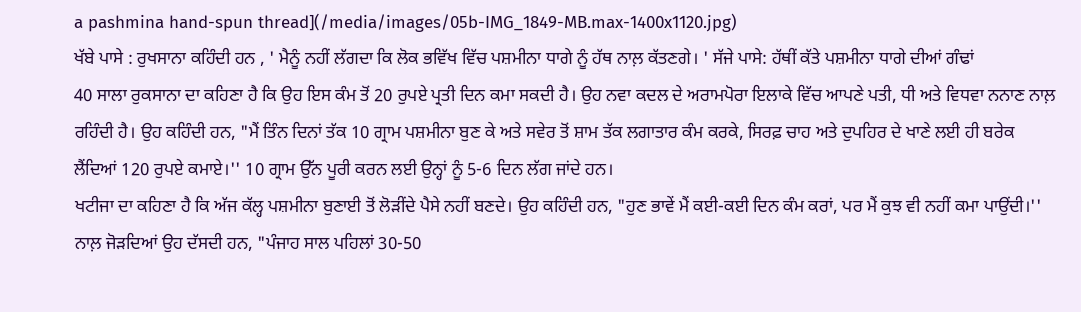a pashmina hand-spun thread](/media/images/05b-IMG_1849-MB.max-1400x1120.jpg)
ਖੱਬੇ ਪਾਸੇ : ਰੁਖਸਾਨਾ ਕਹਿੰਦੀ ਹਨ , ' ਮੈਨੂੰ ਨਹੀਂ ਲੱਗਦਾ ਕਿ ਲੋਕ ਭਵਿੱਖ ਵਿੱਚ ਪਸ਼ਮੀਨਾ ਧਾਗੇ ਨੂੰ ਹੱਥ ਨਾਲ਼ ਕੱਤਣਗੇ। ' ਸੱਜੇ ਪਾਸੇ: ਹੱਥੀਂ ਕੱਤੇ ਪਸ਼ਮੀਨਾ ਧਾਗੇ ਦੀਆਂ ਗੰਢਾਂ
40 ਸਾਲਾ ਰੁਕਸਾਨਾ ਦਾ ਕਹਿਣਾ ਹੈ ਕਿ ਉਹ ਇਸ ਕੰਮ ਤੋਂ 20 ਰੁਪਏ ਪ੍ਰਤੀ ਦਿਨ ਕਮਾ ਸਕਦੀ ਹੈ। ਉਹ ਨਵਾ ਕਦਲ ਦੇ ਅਰਾਮਪੋਰਾ ਇਲਾਕੇ ਵਿੱਚ ਆਪਣੇ ਪਤੀ, ਧੀ ਅਤੇ ਵਿਧਵਾ ਨਨਾਣ ਨਾਲ਼ ਰਹਿੰਦੀ ਹੈ। ਉਹ ਕਹਿੰਦੀ ਹਨ, "ਮੈਂ ਤਿੰਨ ਦਿਨਾਂ ਤੱਕ 10 ਗ੍ਰਾਮ ਪਸ਼ਮੀਨਾ ਬੁਣ ਕੇ ਅਤੇ ਸਵੇਰ ਤੋਂ ਸ਼ਾਮ ਤੱਕ ਲਗਾਤਾਰ ਕੰਮ ਕਰਕੇ, ਸਿਰਫ਼ ਚਾਹ ਅਤੇ ਦੁਪਹਿਰ ਦੇ ਖਾਣੇ ਲਈ ਹੀ ਬਰੇਕ ਲੈਂਦਿਆਂ 120 ਰੁਪਏ ਕਮਾਏ।'' 10 ਗ੍ਰਾਮ ਉੱਨ ਪੂਰੀ ਕਰਨ ਲਈ ਉਨ੍ਹਾਂ ਨੂੰ 5-6 ਦਿਨ ਲੱਗ ਜਾਂਦੇ ਹਨ।
ਖਟੀਜਾ ਦਾ ਕਹਿਣਾ ਹੈ ਕਿ ਅੱਜ ਕੱਲ੍ਹ ਪਸ਼ਮੀਨਾ ਬੁਣਾਈ ਤੋਂ ਲੋੜੀਂਦੇ ਪੈਸੇ ਨਹੀਂ ਬਣਦੇ। ਉਹ ਕਹਿੰਦੀ ਹਨ, "ਹੁਣ ਭਾਵੇਂ ਮੈਂ ਕਈ-ਕਈ ਦਿਨ ਕੰਮ ਕਰਾਂ, ਪਰ ਮੈਂ ਕੁਝ ਵੀ ਨਹੀਂ ਕਮਾ ਪਾਉਂਦੀ।'' ਨਾਲ਼ ਜੋੜਦਿਆਂ ਉਹ ਦੱਸਦੀ ਹਨ, "ਪੰਜਾਹ ਸਾਲ ਪਹਿਲਾਂ 30-50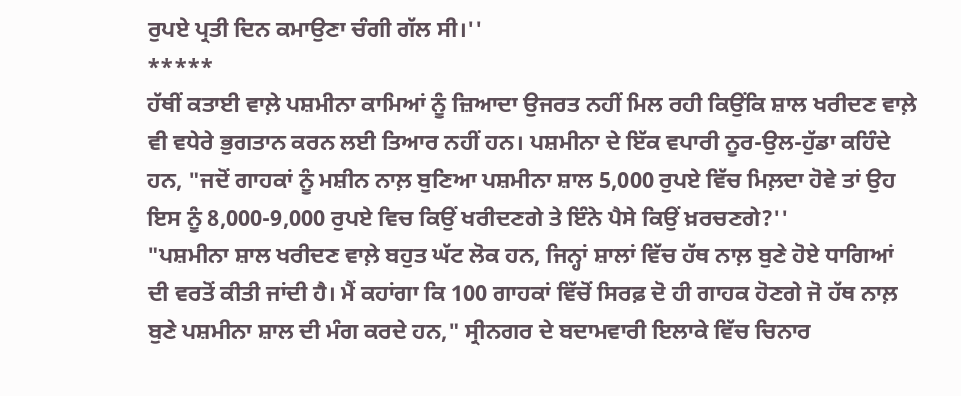ਰੁਪਏ ਪ੍ਰਤੀ ਦਿਨ ਕਮਾਉਣਾ ਚੰਗੀ ਗੱਲ ਸੀ।''
*****
ਹੱਥੀਂ ਕਤਾਈ ਵਾਲ਼ੇ ਪਸ਼ਮੀਨਾ ਕਾਮਿਆਂ ਨੂੰ ਜ਼ਿਆਦਾ ਉਜਰਤ ਨਹੀਂ ਮਿਲ ਰਹੀ ਕਿਉਂਕਿ ਸ਼ਾਲ ਖਰੀਦਣ ਵਾਲ਼ੇ ਵੀ ਵਧੇਰੇ ਭੁਗਤਾਨ ਕਰਨ ਲਈ ਤਿਆਰ ਨਹੀਂ ਹਨ। ਪਸ਼ਮੀਨਾ ਦੇ ਇੱਕ ਵਪਾਰੀ ਨੂਰ-ਉਲ-ਹੁੱਡਾ ਕਹਿੰਦੇ ਹਨ, "ਜਦੋਂ ਗਾਹਕਾਂ ਨੂੰ ਮਸ਼ੀਨ ਨਾਲ਼ ਬੁਣਿਆ ਪਸ਼ਮੀਨਾ ਸ਼ਾਲ 5,000 ਰੁਪਏ ਵਿੱਚ ਮਿਲ਼ਦਾ ਹੋਵੇ ਤਾਂ ਉਹ ਇਸ ਨੂੰ 8,000-9,000 ਰੁਪਏ ਵਿਚ ਕਿਉਂ ਖਰੀਦਣਗੇ ਤੇ ਇੰਨੇ ਪੈਸੇ ਕਿਉਂ ਖ਼ਰਚਣਗੇ?''
"ਪਸ਼ਮੀਨਾ ਸ਼ਾਲ ਖਰੀਦਣ ਵਾਲ਼ੇ ਬਹੁਤ ਘੱਟ ਲੋਕ ਹਨ, ਜਿਨ੍ਹਾਂ ਸ਼ਾਲਾਂ ਵਿੱਚ ਹੱਥ ਨਾਲ਼ ਬੁਣੇ ਹੋਏ ਧਾਗਿਆਂ ਦੀ ਵਰਤੋਂ ਕੀਤੀ ਜਾਂਦੀ ਹੈ। ਮੈਂ ਕਹਾਂਗਾ ਕਿ 100 ਗਾਹਕਾਂ ਵਿੱਚੋਂ ਸਿਰਫ਼ ਦੋ ਹੀ ਗਾਹਕ ਹੋਣਗੇ ਜੋ ਹੱਥ ਨਾਲ਼ ਬੁਣੇ ਪਸ਼ਮੀਨਾ ਸ਼ਾਲ ਦੀ ਮੰਗ ਕਰਦੇ ਹਨ," ਸ੍ਰੀਨਗਰ ਦੇ ਬਦਾਮਵਾਰੀ ਇਲਾਕੇ ਵਿੱਚ ਚਿਨਾਰ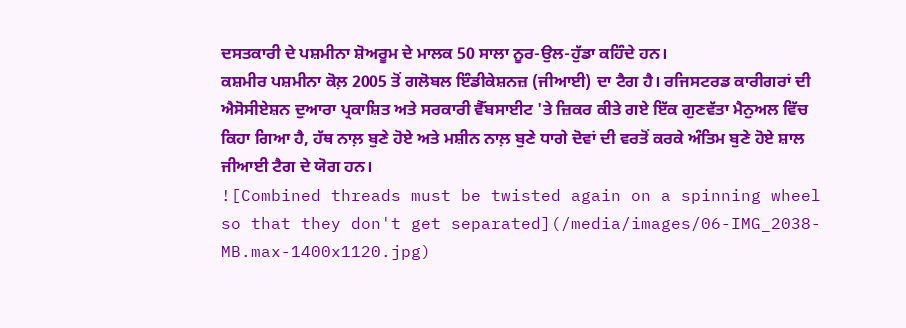ਦਸਤਕਾਰੀ ਦੇ ਪਸ਼ਮੀਨਾ ਸ਼ੋਅਰੂਮ ਦੇ ਮਾਲਕ 50 ਸਾਲਾ ਨੂਰ-ਉਲ-ਹੁੱਡਾ ਕਹਿੰਦੇ ਹਨ।
ਕਸ਼ਮੀਰ ਪਸ਼ਮੀਨਾ ਕੋਲ਼ 2005 ਤੋਂ ਗਲੋਬਲ ਇੰਡੀਕੇਸ਼ਨਜ਼ (ਜੀਆਈ) ਦਾ ਟੈਗ ਹੈ। ਰਜਿਸਟਰਡ ਕਾਰੀਗਰਾਂ ਦੀ ਐਸੋਸੀਏਸ਼ਨ ਦੁਆਰਾ ਪ੍ਰਕਾਸ਼ਿਤ ਅਤੇ ਸਰਕਾਰੀ ਵੈੱਬਸਾਈਟ 'ਤੇ ਜ਼ਿਕਰ ਕੀਤੇ ਗਏ ਇੱਕ ਗੁਣਵੱਤਾ ਮੈਨੁਅਲ ਵਿੱਚ ਕਿਹਾ ਗਿਆ ਹੈ, ਹੱਥ ਨਾਲ਼ ਬੁਣੇ ਹੋਏ ਅਤੇ ਮਸ਼ੀਨ ਨਾਲ਼ ਬੁਣੇ ਧਾਗੇ ਦੋਵਾਂ ਦੀ ਵਰਤੋਂ ਕਰਕੇ ਅੰਤਿਮ ਬੁਣੇ ਹੋਏ ਸ਼ਾਲ ਜੀਆਈ ਟੈਗ ਦੇ ਯੋਗ ਹਨ।
![Combined threads must be twisted again on a spinning wheel so that they don't get separated](/media/images/06-IMG_2038-MB.max-1400x1120.jpg)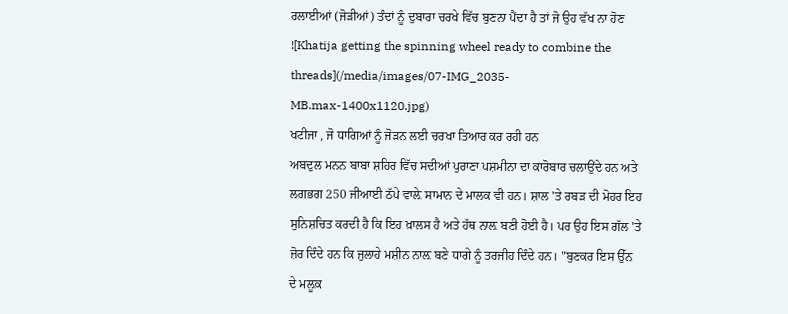ਰਲਾਈਆਂ (ਜੋੜੀਆਂ) ਤੰਦਾਂ ਨੂੰ ਦੁਬਾਰਾ ਚਰਖੇ ਵਿੱਚ ਬੁਣਨਾ ਪੈਂਦਾ ਹੈ ਤਾਂ ਜੋ ਉਹ ਵੱਖ ਨਾ ਹੋਣ
![Khatija getting the spinning wheel ready to combine the threads](/media/images/07-IMG_2035-MB.max-1400x1120.jpg)
ਖਟੀਜਾ , ਜੋ ਧਾਗਿਆਂ ਨੂੰ ਜੋੜਨ ਲਈ ਚਰਖਾ ਤਿਆਰ ਕਰ ਰਹੀ ਹਨ
ਅਬਦੁਲ ਮਨਨ ਬਾਬਾ ਸ਼ਹਿਰ ਵਿੱਚ ਸਦੀਆਂ ਪੁਰਾਣਾ ਪਸ਼ਮੀਨਾ ਦਾ ਕਾਰੋਬਾਰ ਚਲਾਉਂਦੇ ਹਨ ਅਤੇ ਲਗਭਗ 250 ਜੀਆਈ ਠੱਪੇ ਵਾਲ਼ੇ ਸਾਮਾਨ ਦੇ ਮਾਲਕ ਵੀ ਹਨ। ਸ਼ਾਲ 'ਤੇ ਰਬੜ ਦੀ ਮੋਹਰ ਇਹ ਸੁਨਿਸ਼ਚਿਤ ਕਰਦੀ ਹੈ ਕਿ ਇਹ ਖ਼ਾਲਸ ਹੈ ਅਤੇ ਹੱਥ ਨਾਲ਼ ਬਣੀ ਹੋਈ ਹੈ। ਪਰ ਉਹ ਇਸ ਗੱਲ 'ਤੇ ਜ਼ੋਰ ਦਿੰਦੇ ਹਨ ਕਿ ਜੁਲਾਹੇ ਮਸ਼ੀਨ ਨਾਲ਼ ਬਣੇ ਧਾਗੇ ਨੂੰ ਤਰਜੀਹ ਦਿੰਦੇ ਹਨ। "ਬੁਣਕਰ ਇਸ ਉੱਨ ਦੇ ਮਲ਼ੂਕ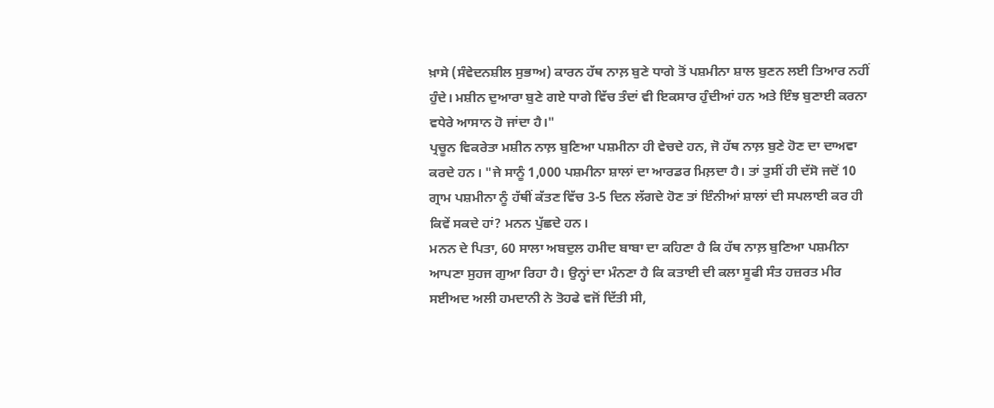ਖ਼ਾਸੇ (ਸੰਵੇਦਨਸ਼ੀਲ ਸੁਭਾਅ) ਕਾਰਨ ਹੱਥ ਨਾਲ਼ ਬੁਣੇ ਧਾਗੇ ਤੋਂ ਪਸ਼ਮੀਨਾ ਸ਼ਾਲ ਬੁਣਨ ਲਈ ਤਿਆਰ ਨਹੀਂ ਹੁੰਦੇ। ਮਸ਼ੀਨ ਦੁਆਰਾ ਬੁਣੇ ਗਏ ਧਾਗੇ ਵਿੱਚ ਤੰਦਾਂ ਵੀ ਇਕਸਾਰ ਹੁੰਦੀਆਂ ਹਨ ਅਤੇ ਇੰਝ ਬੁਣਾਈ ਕਰਨਾ ਵਧੇਰੇ ਆਸਾਨ ਹੋ ਜਾਂਦਾ ਹੈ।"
ਪ੍ਰਚੂਨ ਵਿਕਰੇਤਾ ਮਸ਼ੀਨ ਨਾਲ਼ ਬੁਣਿਆ ਪਸ਼ਮੀਨਾ ਹੀ ਵੇਚਦੇ ਹਨ, ਜੋ ਹੱਥ ਨਾਲ਼ ਬੁਣੇ ਹੋਣ ਦਾ ਦਾਅਵਾ ਕਰਦੇ ਹਨ। "ਜੇ ਸਾਨੂੰ 1,000 ਪਸ਼ਮੀਨਾ ਸ਼ਾਲਾਂ ਦਾ ਆਰਡਰ ਮਿਲ਼ਦਾ ਹੈ। ਤਾਂ ਤੁਸੀਂ ਹੀ ਦੱਸੋ ਜਦੋਂ 10 ਗ੍ਰਾਮ ਪਸ਼ਮੀਨਾ ਨੂੰ ਹੱਥੀਂ ਕੱਤਣ ਵਿੱਚ 3-5 ਦਿਨ ਲੱਗਦੇ ਹੋਣ ਤਾਂ ਇੰਨੀਆਂ ਸ਼ਾਲਾਂ ਦੀ ਸਪਲਾਈ ਕਰ ਹੀ ਕਿਵੇਂ ਸਕਦੇ ਹਾਂ? ਮਨਨ ਪੁੱਛਦੇ ਹਨ।
ਮਨਨ ਦੇ ਪਿਤਾ, 60 ਸਾਲਾ ਅਬਦੁਲ ਹਮੀਦ ਬਾਬਾ ਦਾ ਕਹਿਣਾ ਹੈ ਕਿ ਹੱਥ ਨਾਲ਼ ਬੁਣਿਆ ਪਸ਼ਮੀਨਾ ਆਪਣਾ ਸੁਹਜ ਗੁਆ ਰਿਹਾ ਹੈ। ਉਨ੍ਹਾਂ ਦਾ ਮੰਨਣਾ ਹੈ ਕਿ ਕਤਾਈ ਦੀ ਕਲਾ ਸੂਫੀ ਸੰਤ ਹਜ਼ਰਤ ਮੀਰ ਸਈਅਦ ਅਲੀ ਹਮਦਾਨੀ ਨੇ ਤੋਹਫੇ ਵਜੋਂ ਦਿੱਤੀ ਸੀ,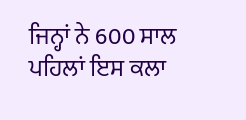ਜਿਨ੍ਹਾਂ ਨੇ 600 ਸਾਲ ਪਹਿਲਾਂ ਇਸ ਕਲਾ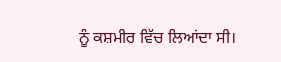ਨੂੰ ਕਸ਼ਮੀਰ ਵਿੱਚ ਲਿਆਂਦਾ ਸੀ।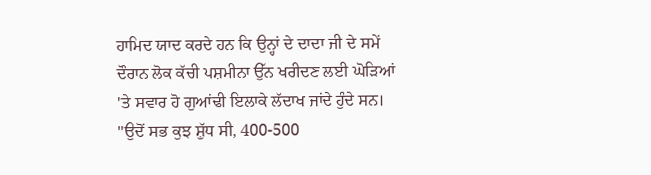ਹਾਮਿਦ ਯਾਦ ਕਰਦੇ ਹਨ ਕਿ ਉਨ੍ਹਾਂ ਦੇ ਦਾਦਾ ਜੀ ਦੇ ਸਮੇਂ ਦੌਰਾਨ ਲੋਕ ਕੱਚੀ ਪਸ਼ਮੀਨਾ ਉੱਨ ਖਰੀਦਣ ਲਈ ਘੋੜਿਆਂ 'ਤੇ ਸਵਾਰ ਹੋ ਗੁਆਂਢੀ ਇਲਾਕੇ ਲੱਦਾਖ ਜਾਂਦੇ ਹੁੰਦੇ ਸਨ। "ਉਦੋਂ ਸਭ ਕੁਝ ਸ਼ੁੱਧ ਸੀ, 400-500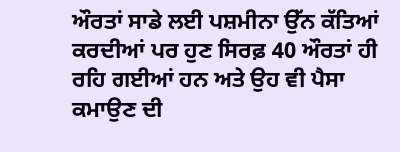ਔਰਤਾਂ ਸਾਡੇ ਲਈ ਪਸ਼ਮੀਨਾ ਉੱਨ ਕੱਤਿਆਂ ਕਰਦੀਆਂ ਪਰ ਹੁਣ ਸਿਰਫ਼ 40 ਔਰਤਾਂ ਹੀ ਰਹਿ ਗਈਆਂ ਹਨ ਅਤੇ ਉਹ ਵੀ ਪੈਸਾ ਕਮਾਉਣ ਦੀ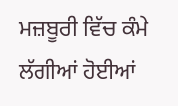ਮਜ਼ਬੂਰੀ ਵਿੱਚ ਕੰਮੇ ਲੱਗੀਆਂ ਹੋਈਆਂ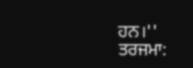ਹਨ।''
ਤਰਜਮਾ: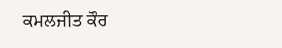ਕਮਲਜੀਤ ਕੌਰ